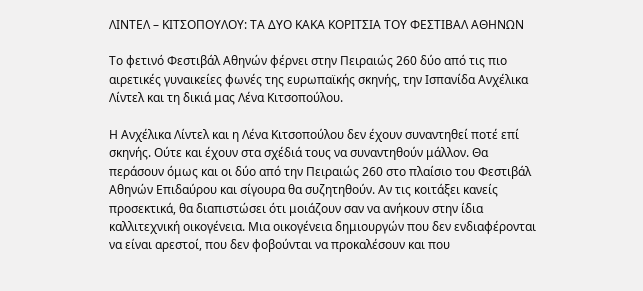ΛΙΝΤΕΛ – ΚΙΤΣΟΠΟΥΛΟΥ: ΤΑ ΔΥΟ ΚΑΚΑ ΚΟΡΙΤΣΙΑ ΤΟΥ ΦΕΣΤΙΒΑΛ ΑΘΗΝΩΝ

Το φετινό Φεστιβάλ Αθηνών φέρνει στην Πειραιώς 260 δύο από τις πιο αιρετικές γυναικείες φωνές της ευρωπαϊκής σκηνής, την Ισπανίδα Ανχέλικα Λίντελ και τη δικιά μας Λένα Κιτσοπούλου.

Η Ανχέλικα Λίντελ και η Λένα Κιτσοπούλου δεν έχουν συναντηθεί ποτέ επί σκηνής. Ούτε και έχουν στα σχέδιά τους να συναντηθούν μάλλον. Θα περάσουν όμως και οι δύο από την Πειραιώς 260 στο πλαίσιο του Φεστιβάλ Αθηνών Επιδαύρου και σίγουρα θα συζητηθούν. Αν τις κοιτάξει κανείς προσεκτικά, θα διαπιστώσει ότι μοιάζουν σαν να ανήκουν στην ίδια καλλιτεχνική οικογένεια. Μια οικογένεια δημιουργών που δεν ενδιαφέρονται να είναι αρεστοί, που δεν φοβούνται να προκαλέσουν και που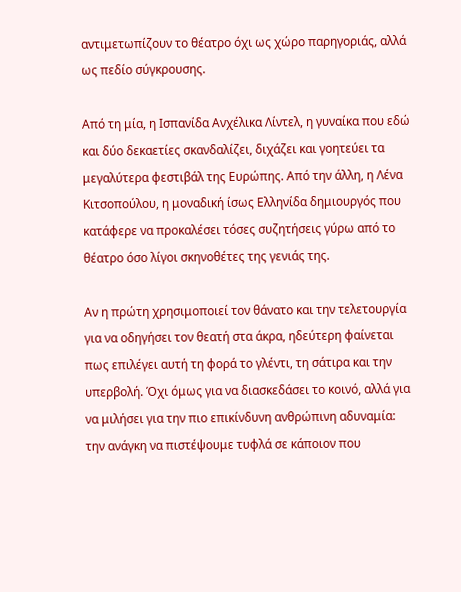αντιμετωπίζουν το θέατρο όχι ως χώρο παρηγοριάς, αλλά ως πεδίο σύγκρουσης.

Από τη μία, η Ισπανίδα Ανχέλικα Λίντελ, η γυναίκα που εδώ και δύο δεκαετίες σκανδαλίζει, διχάζει και γοητεύει τα μεγαλύτερα φεστιβάλ της Ευρώπης. Από την άλλη, η Λένα Κιτσοπούλου, η μοναδική ίσως Ελληνίδα δημιουργός που κατάφερε να προκαλέσει τόσες συζητήσεις γύρω από το θέατρο όσο λίγοι σκηνοθέτες της γενιάς της.

Αν η πρώτη χρησιμοποιεί τον θάνατο και την τελετουργία για να οδηγήσει τον θεατή στα άκρα, ηδεύτερη φαίνεται πως επιλέγει αυτή τη φορά το γλέντι, τη σάτιρα και την υπερβολή. Όχι όμως για να διασκεδάσει το κοινό, αλλά για να μιλήσει για την πιο επικίνδυνη ανθρώπινη αδυναμία: την ανάγκη να πιστέψουμε τυφλά σε κάποιον που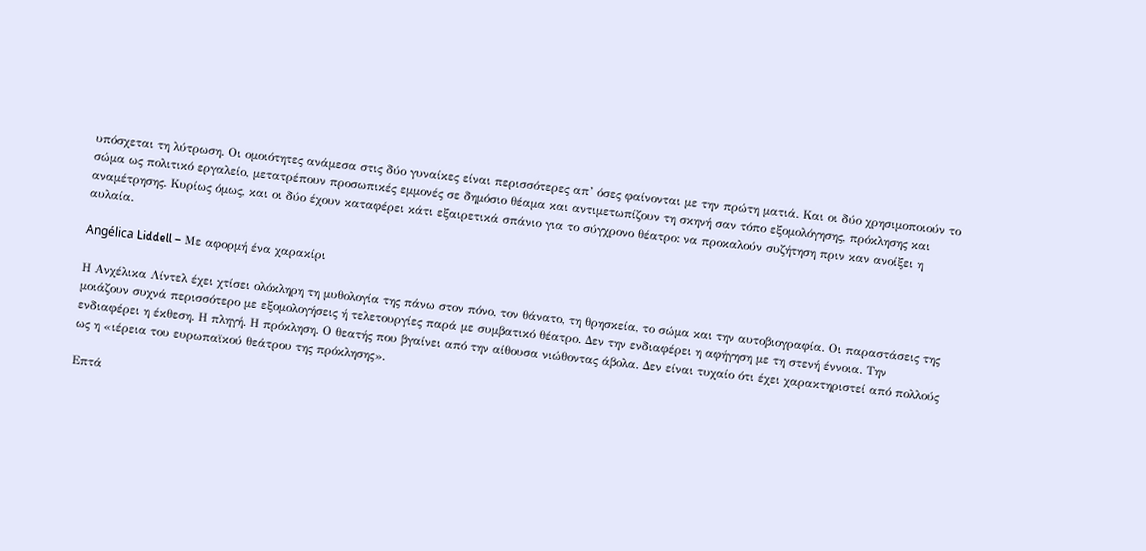υπόσχεται τη λύτρωση. Οι ομοιότητες ανάμεσα στις δύο γυναίκες είναι περισσότερες απ’ όσες φαίνονται με την πρώτη ματιά. Και οι δύο χρησιμοποιούν το σώμα ως πολιτικό εργαλείο, μετατρέπουν προσωπικές εμμονές σε δημόσιο θέαμα και αντιμετωπίζουν τη σκηνή σαν τόπο εξομολόγησης, πρόκλησης και αναμέτρησης. Κυρίως όμως, και οι δύο έχουν καταφέρει κάτι εξαιρετικά σπάνιο για το σύγχρονο θέατρο: να προκαλούν συζήτηση πριν καν ανοίξει η αυλαία.

Angélica Liddell – Με αφορμή ένα χαρακίρι

Η Ανχέλικα Λίντελ έχει χτίσει ολόκληρη τη μυθολογία της πάνω στον πόνο, τον θάνατο, τη θρησκεία, το σώμα και την αυτοβιογραφία. Οι παραστάσεις της μοιάζουν συχνά περισσότερο με εξομολογήσεις ή τελετουργίες παρά με συμβατικό θέατρο. Δεν την ενδιαφέρει η αφήγηση με τη στενή έννοια. Την ενδιαφέρει η έκθεση. Η πληγή. Η πρόκληση. Ο θεατής που βγαίνει από την αίθουσα νιώθοντας άβολα. Δεν είναι τυχαίο ότι έχει χαρακτηριστεί από πολλούς ως η «ιέρεια του ευρωπαϊκού θεάτρου της πρόκλησης».

Επτά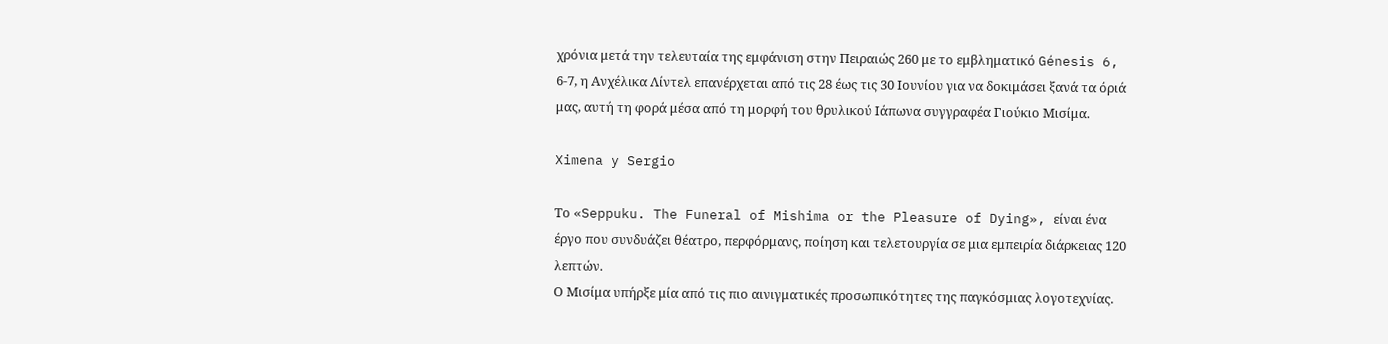χρόνια μετά την τελευταία της εμφάνιση στην Πειραιώς 260 με το εμβληματικό Génesis 6, 6-7, η Ανχέλικα Λίντελ επανέρχεται από τις 28 έως τις 30 Ιουνίου για να δοκιμάσει ξανά τα όριά μας, αυτή τη φορά μέσα από τη μορφή του θρυλικού Ιάπωνα συγγραφέα Γιούκιο Μισίμα.

Ximena y Sergio

Το «Seppuku. The Funeral of Mishima or the Pleasure of Dying», είναι ένα έργο που συνδυάζει θέατρο, περφόρμανς, ποίηση και τελετουργία σε μια εμπειρία διάρκειας 120 λεπτών.
Ο Μισίμα υπήρξε μία από τις πιο αινιγματικές προσωπικότητες της παγκόσμιας λογοτεχνίας.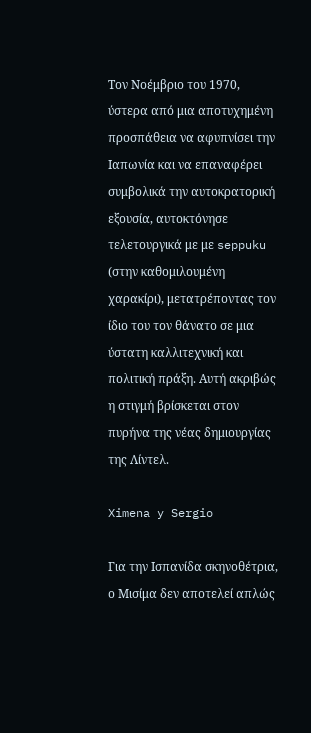Τον Νοέμβριο του 1970, ύστερα από μια αποτυχημένη προσπάθεια να αφυπνίσει την Ιαπωνία και να επαναφέρει συμβολικά την αυτοκρατορική εξουσία, αυτοκτόνησε τελετουργικά με με seppuku (στην καθομιλουμένη χαρακίρι), μετατρέποντας τον ίδιο του τον θάνατο σε μια ύστατη καλλιτεχνική και πολιτική πράξη. Αυτή ακριβώς η στιγμή βρίσκεται στον πυρήνα της νέας δημιουργίας της Λίντελ.

Ximena y Sergio

Για την Ισπανίδα σκηνοθέτρια, ο Μισίμα δεν αποτελεί απλώς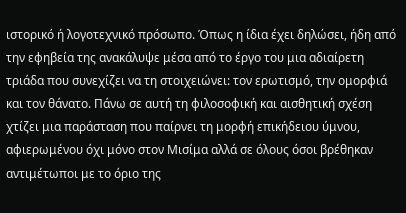ιστορικό ή λογοτεχνικό πρόσωπο. Όπως η ίδια έχει δηλώσει, ήδη από την εφηβεία της ανακάλυψε μέσα από το έργο του μια αδιαίρετη τριάδα που συνεχίζει να τη στοιχειώνει: τον ερωτισμό, την ομορφιά και τον θάνατο. Πάνω σε αυτή τη φιλοσοφική και αισθητική σχέση χτίζει μια παράσταση που παίρνει τη μορφή επικήδειου ύμνου, αφιερωμένου όχι μόνο στον Μισίμα αλλά σε όλους όσοι βρέθηκαν αντιμέτωποι με το όριο της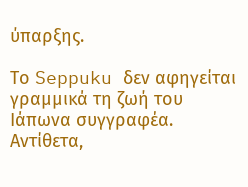ύπαρξης.

Το Seppuku δεν αφηγείται γραμμικά τη ζωή του Ιάπωνα συγγραφέα. Αντίθετα,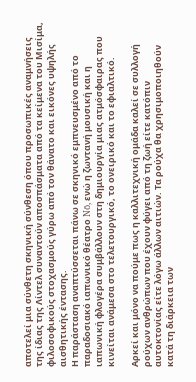αποτελεί μια σύνθετη σκηνική σύνθεση όπου προσωπικές αναμνήσεις της ίδιας της Λίντελ συναντούν αποσπάσματα από τα κείμενα του Μισίμα, φιλοσοφικούς στοχασμούς γύρω από τον θάνατο και εικόνες υψηλής αισθητικής έντασης.
Η παράσταση αναπτύσσεται πάνω σε σκηνικό εμπνευσμένο από το παραδοσιακό ιαπωνικό θέατρο Nō, ενώ η ζωντανή μουσική και η ιαπωνική φλογέρα συμβάλλουν στη δημιουργία μιας ατμόσφαιρας που κινείται ανάμεσα στο τελετουργικό, το ονειρικό και το εφιαλτικό.

Αρκεί και μόνο να πούμε πως η καλλιτεχνική ομάδα καλεί σε συλλογή ρούχων ανθρώπων που έχουν φύγει από τη ζωή είτε κατόπιν αυτοκτονίας είτε λόγω άλλων αιτιών. Τα ρούχα θα χρησιμοποιηθούν κατά τη διάρκεια των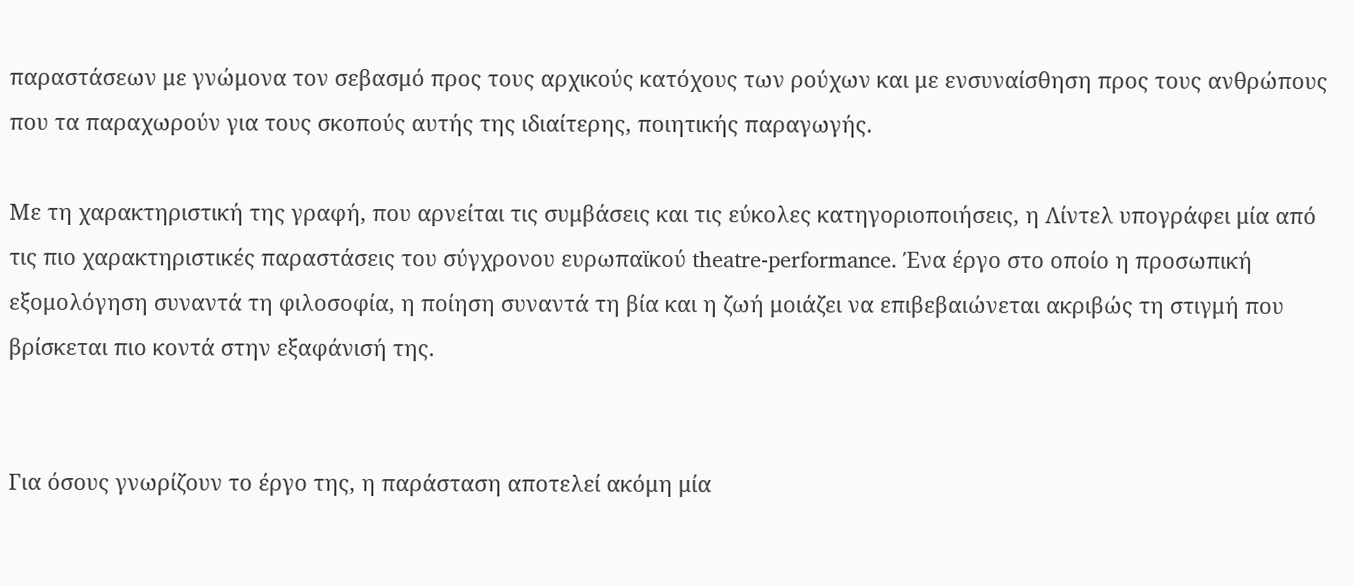παραστάσεων με γνώμονα τον σεβασμό προς τους αρχικούς κατόχους των ρούχων και με ενσυναίσθηση προς τους ανθρώπους που τα παραχωρούν για τους σκοπούς αυτής της ιδιαίτερης, ποιητικής παραγωγής.

Με τη χαρακτηριστική της γραφή, που αρνείται τις συμβάσεις και τις εύκολες κατηγοριοποιήσεις, η Λίντελ υπογράφει μία από τις πιο χαρακτηριστικές παραστάσεις του σύγχρονου ευρωπαϊκού theatre-performance. Ένα έργο στο οποίο η προσωπική εξομολόγηση συναντά τη φιλοσοφία, η ποίηση συναντά τη βία και η ζωή μοιάζει να επιβεβαιώνεται ακριβώς τη στιγμή που βρίσκεται πιο κοντά στην εξαφάνισή της.


Για όσους γνωρίζουν το έργο της, η παράσταση αποτελεί ακόμη μία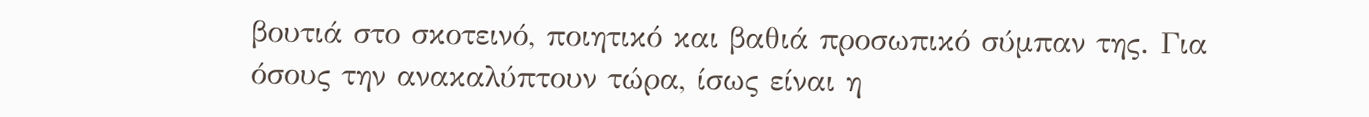βουτιά στο σκοτεινό, ποιητικό και βαθιά προσωπικό σύμπαν της. Για όσους την ανακαλύπτουν τώρα, ίσως είναι η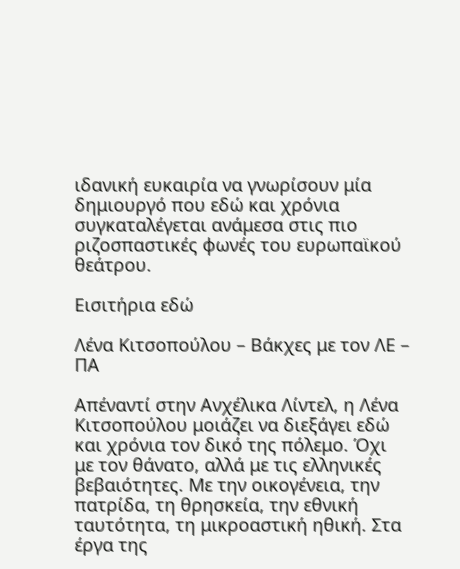ιδανική ευκαιρία να γνωρίσουν μία δημιουργό που εδώ και χρόνια συγκαταλέγεται ανάμεσα στις πιο ριζοσπαστικές φωνές του ευρωπαϊκού θεάτρου.

Εισιτήρια εδώ

Λένα Κιτσοπούλου – Βάκχες με τον ΛΕ – ΠΑ

Απέναντί στην Ανχέλικα Λίντελ, η Λένα Κιτσοπούλου μοιάζει να διεξάγει εδώ και χρόνια τον δικό της πόλεμο. Όχι με τον θάνατο, αλλά με τις ελληνικές βεβαιότητες. Με την οικογένεια, την πατρίδα, τη θρησκεία, την εθνική ταυτότητα, τη μικροαστική ηθική. Στα έργα της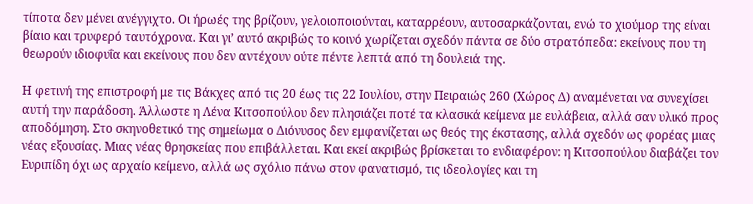τίποτα δεν μένει ανέγγιχτο. Οι ήρωές της βρίζουν, γελοιοποιούνται, καταρρέουν, αυτοσαρκάζονται, ενώ το χιούμορ της είναι βίαιο και τρυφερό ταυτόχρονα. Και γι’ αυτό ακριβώς το κοινό χωρίζεται σχεδόν πάντα σε δύο στρατόπεδα: εκείνους που τη θεωρούν ιδιοφυΐα και εκείνους που δεν αντέχουν ούτε πέντε λεπτά από τη δουλειά της.

Η φετινή της επιστροφή με τις Βάκχες από τις 20 έως τις 22 Ιουλίου, στην Πειραιώς 260 (Χώρος Δ) αναμένεται να συνεχίσει αυτή την παράδοση. Άλλωστε η Λένα Κιτσοπούλου δεν πλησιάζει ποτέ τα κλασικά κείμενα με ευλάβεια, αλλά σαν υλικό προς αποδόμηση. Στο σκηνοθετικό της σημείωμα ο Διόνυσος δεν εμφανίζεται ως θεός της έκστασης, αλλά σχεδόν ως φορέας μιας νέας εξουσίας. Μιας νέας θρησκείας που επιβάλλεται. Και εκεί ακριβώς βρίσκεται το ενδιαφέρον: η Κιτσοπούλου διαβάζει τον Ευριπίδη όχι ως αρχαίο κείμενο, αλλά ως σχόλιο πάνω στον φανατισμό, τις ιδεολογίες και τη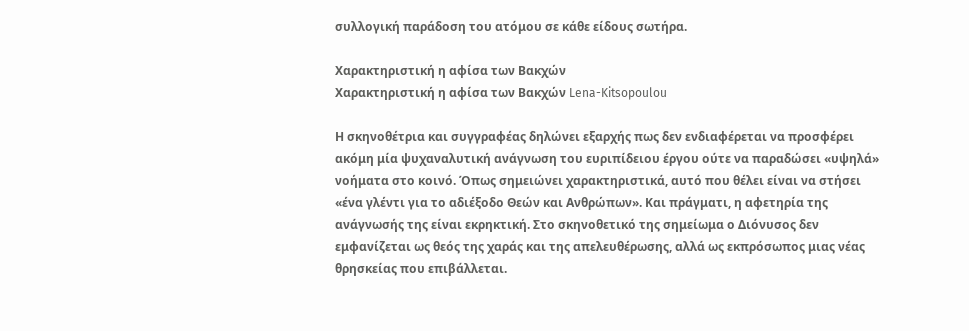συλλογική παράδοση του ατόμου σε κάθε είδους σωτήρα.

Χαρακτηριστική η αφίσα των Βακχών
Χαρακτηριστική η αφίσα των Βακχών Lena-Kitsopoulou

Η σκηνοθέτρια και συγγραφέας δηλώνει εξαρχής πως δεν ενδιαφέρεται να προσφέρει ακόμη μία ψυχαναλυτική ανάγνωση του ευριπίδειου έργου ούτε να παραδώσει «υψηλά» νοήματα στο κοινό. Όπως σημειώνει χαρακτηριστικά, αυτό που θέλει είναι να στήσει «ένα γλέντι για το αδιέξοδο Θεών και Ανθρώπων». Και πράγματι, η αφετηρία της ανάγνωσής της είναι εκρηκτική. Στο σκηνοθετικό της σημείωμα ο Διόνυσος δεν εμφανίζεται ως θεός της χαράς και της απελευθέρωσης, αλλά ως εκπρόσωπος μιας νέας θρησκείας που επιβάλλεται.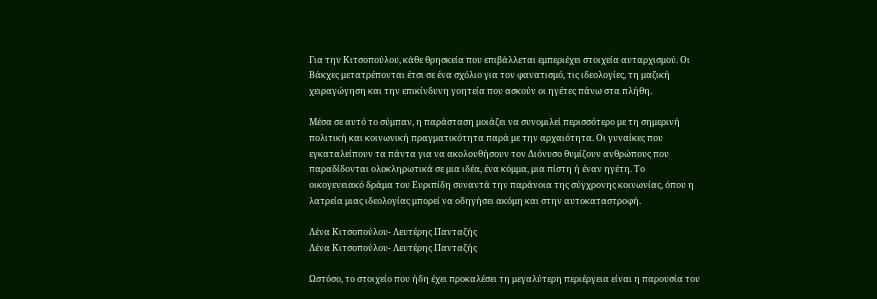Για την Κιτσοπούλου, κάθε θρησκεία που επιβάλλεται εμπεριέχει στοιχεία αυταρχισμού. Οι Βάκχες μετατρέπονται έτσι σε ένα σχόλιο για τον φανατισμό, τις ιδεολογίες, τη μαζική χειραγώγηση και την επικίνδυνη γοητεία που ασκούν οι ηγέτες πάνω στα πλήθη.

Μέσα σε αυτό το σύμπαν, η παράσταση μοιάζει να συνομιλεί περισσότερο με τη σημερινή πολιτική και κοινωνική πραγματικότητα παρά με την αρχαιότητα. Οι γυναίκες που εγκαταλείπουν τα πάντα για να ακολουθήσουν τον Διόνυσο θυμίζουν ανθρώπους που παραδίδονται ολοκληρωτικά σε μια ιδέα, ένα κόμμα, μια πίστη ή έναν ηγέτη. Το οικογενειακό δράμα του Ευριπίδη συναντά την παράνοια της σύγχρονης κοινωνίας, όπου η λατρεία μιας ιδεολογίας μπορεί να οδηγήσει ακόμη και στην αυτοκαταστροφή.

Λένα Κιτσοπούλου- Λευτέρης Πανταζής
Λένα Κιτσοπούλου- Λευτέρης Πανταζής

Ωστόσο, το στοιχείο που ήδη έχει προκαλέσει τη μεγαλύτερη περιέργεια είναι η παρουσία του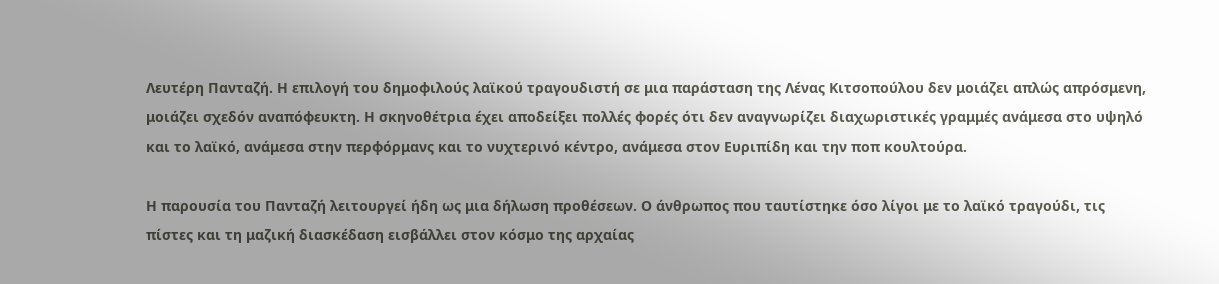Λευτέρη Πανταζή. Η επιλογή του δημοφιλούς λαϊκού τραγουδιστή σε μια παράσταση της Λένας Κιτσοπούλου δεν μοιάζει απλώς απρόσμενη, μοιάζει σχεδόν αναπόφευκτη. Η σκηνοθέτρια έχει αποδείξει πολλές φορές ότι δεν αναγνωρίζει διαχωριστικές γραμμές ανάμεσα στο υψηλό και το λαϊκό, ανάμεσα στην περφόρμανς και το νυχτερινό κέντρο, ανάμεσα στον Ευριπίδη και την ποπ κουλτούρα.

Η παρουσία του Πανταζή λειτουργεί ήδη ως μια δήλωση προθέσεων. Ο άνθρωπος που ταυτίστηκε όσο λίγοι με το λαϊκό τραγούδι, τις πίστες και τη μαζική διασκέδαση εισβάλλει στον κόσμο της αρχαίας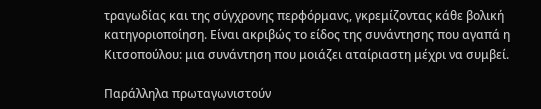τραγωδίας και της σύγχρονης περφόρμανς, γκρεμίζοντας κάθε βολική κατηγοριοποίηση. Είναι ακριβώς το είδος της συνάντησης που αγαπά η Κιτσοπούλου: μια συνάντηση που μοιάζει αταίριαστη μέχρι να συμβεί.

Παράλληλα πρωταγωνιστούν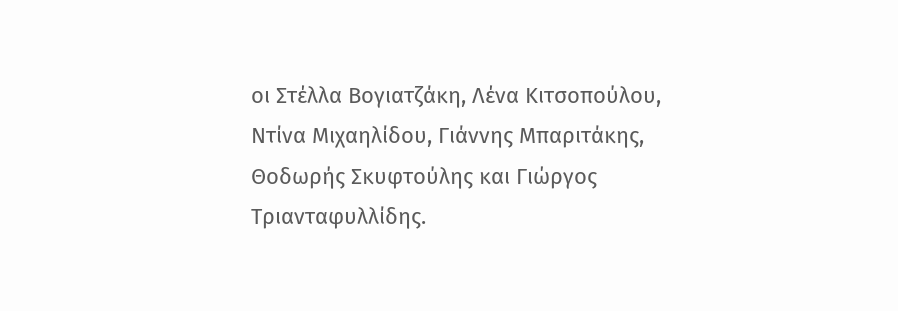οι Στέλλα Βογιατζάκη, Λένα Κιτσοπούλου, Ντίνα Μιχαηλίδου, Γιάννης Μπαριτάκης, Θοδωρής Σκυφτούλης και Γιώργος Τριανταφυλλίδης.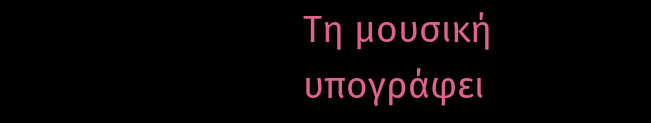Τη μουσική υπογράφει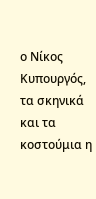ο Νίκος Κυπουργός, τα σκηνικά και τα κοστούμια η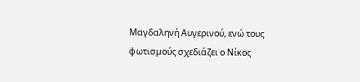Μαγδαληνή Αυγερινού, ενώ τους φωτισμούς σχεδιάζει ο Νίκος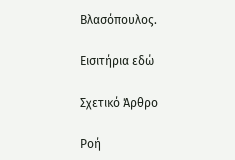Βλασόπουλος.

Εισιτήρια εδώ

Σχετικό Άρθρο

Ροή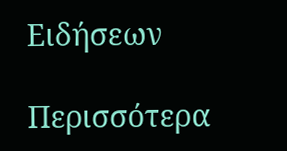Ειδήσεων

Περισσότερα